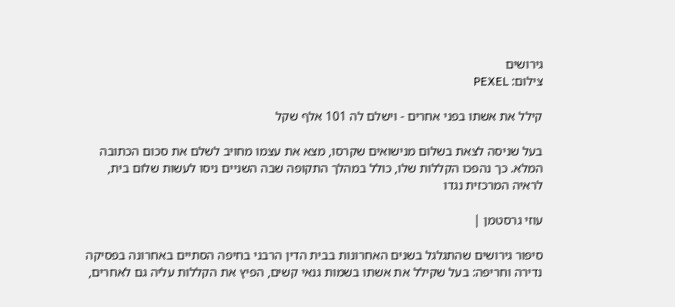גירושים
צילום: PEXEL

קילל את אשתו בפני אחרים - וישלם לה 101 אלף שקל

בעל שניסה לצאת בשלום מנישואים שקרסו, מצא את עצמו מחויב לשלם את סכום הכתובה המלא. כך נהפכו הקללות שלו, כולל במהלך התקופה שבה השניים ניסו לעשות שלום בית, לראיה המרכזית נגדו

עוזי גרסטמן |

סיפור גירושים שהתגלגל בשנים האחרונות בבית הדין הרבני בחיפה הסתיים באחרונה בפסיקה נדירה וחריפה: בעל שקילל את אשתו בשמות גנאי קשים, הפיץ את הקללות עליה גם לאחרים,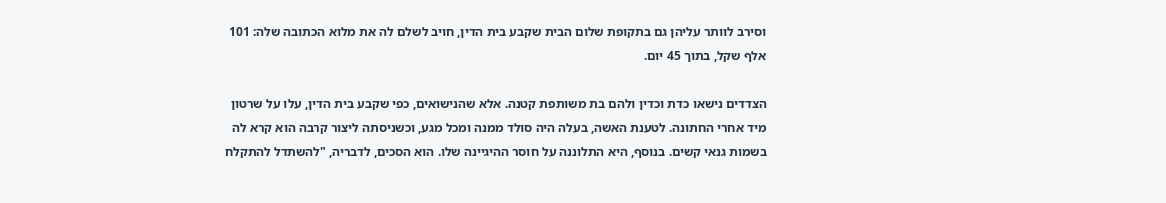וסירב לוותר עליהן גם בתקופת שלום הבית שקבע בית הדין, חויב לשלם לה את מלוא הכתובה שלה: 101 אלף שקל, בתוך 45 יום.

הצדדים נישאו כדת וכדין ולהם בת משותפת קטנה. אלא שהנישואים, כפי שקבע בית הדין, עלו על שרטון מיד אחרי החתונה. לטענת האשה, בעלה היה סולד ממנה ומכל מגע, וכשניסתה ליצור קרבה הוא קרא לה בשמות גנאי קשים. בנוסף, היא התלוננה על חוסר ההיגיינה שלו. הוא הסכים, לדבריה, "להשתדל להתקלח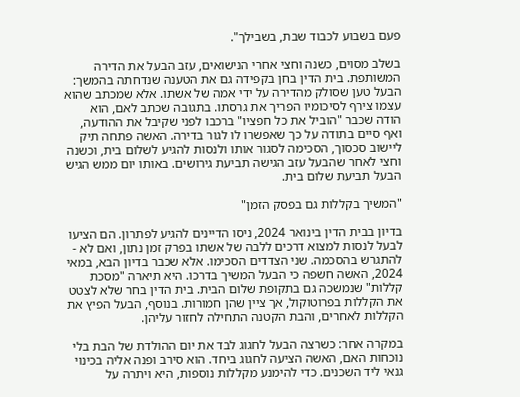פעם בשבוע לכבוד שבת, בשבילך".

בשלב מסוים, כשנה וחצי אחרי הנישואים, עזב הבעל את הדירה המשותפת. בית הדין בחן בקפידה גם את הטענה שנדחתה בהמשך: הבעל טען שסולק מהדירה על ידי אמה של אשתו. אלא שמכתב שהוא עצמו צירף לסיכומיו הפריך את גרסתו. בתגובה שכתב לאם, הוא הודה שכבר "הוביל את כל חפציו" ברכבו לפני שקיבל את ההודעה, ואף סיים בתודה על כך שאפשרו לו לגור בדירה. האשה פתחה תיק ליישוב סכסוך, הסכימה לסגור אותו ולנסות להגיע לשלום בית, וכשנה וחצי לאחר שהבעל עזב הגישה תביעת גירושים. באותו יום ממש הגיש הבעל תביעת שלום בית.

"המשיך בקללות גם בפסק הזמן"

בדיון בבית הדין בינואר 2024, ניסו הדיינים להגיע לפתרון. הם הציעו לבעל לנסות למצוא דרכים ללבה של אשתו בפרק זמן נתון, ואם לא - להתגרש בהסכמה. שני הצדדים הסכימו. אלא שכבר בדיון הבא, במאי 2024, האשה חשפה כי הבעל המשיך בדרכו. היא תיארה "מסכת קללות" שנמשכה גם בתקופת שלום הבית. בית הדין בחר שלא לצטט את הקללות בפרוטוקול, אך ציין שהן חמורות. בנוסף, הבעל הפיץ את הקללות לאחרים, והבת הקטנה התחילה לחזור עליהן.

במקרה אחר: כשרצה הבעל לחגוג לבד את יום ההולדת של הבת בלי נוכחות האם, האשה הציעה לחגוג ביחד. הוא סירב ופנה אליה בכינוי גנאי ליד השכנים. כדי להימנע מקללות נוספות, היא ויתרה על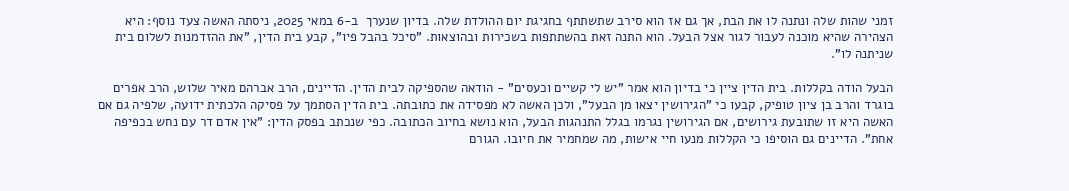זמני שהות שלה ונתנה לו את הבת, אך גם אז הוא סירב שתשתתף בחגיגת יום ההולדת שלה. בדיון שנערך  ב-6 במאי 2025, ניסתה האשה צעד נוסף: היא הצהירה שהיא מוכנה לעבור לגור אצל הבעל. הוא התנה זאת בהשתתפות בשכירות ובהוצאות. "סיכל בהבל פיו", קבע בית הדין, "את ההזדמנות לשלום בית שניתנה לו".

הבעל הודה בקללות. בית הדין ציין כי בדיון הוא אמר "יש לי קשיים וכעסים" - הודאה שהספיקה לבית הדין. הדיינים, הרב אברהם מאיר שלוש, הרב אפרים בוגרד והרב בן ציון טופיק, קבעו כי "הגירושין יצאו מן הבעל", ולכן האשה לא מפסידה את כתובתה. בית הדין הסתמך על פסיקה הלכתית ידועה, שלפיה גם אם האשה היא זו שתובעת גירושים, אם הגירושין נגרמו בגלל התנהגות הבעל, הוא נושא בחיוב הכתובה. כפי שנכתב בפסק הדין: "אין אדם דר עם נחש בכפיפה אחת". הדיינים גם הוסיפו כי הקללות מנעו חיי אישות, מה שמחמיר את חיובו. הגורם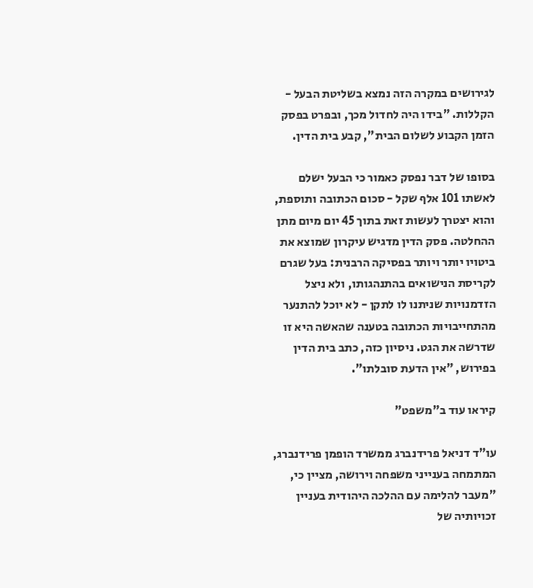לגירושים במקרה הזה נמצא בשליטת הבעל - הקללות. "בידו היה לחדול מכך, ובפרט בפסק הזמן הקבוע לשלום הבית", קבע בית הדין.

בסופו של דבר נפסק כאמור כי הבעל ישלם לאשתו 101 אלף שקל - סכום הכתובה ותוספת, והוא יצטרך לעשות זאת בתוך 45 יום מיום מתן ההחלטה. פסק הדין מדגיש עיקרון שמוצא את ביטויו יותר ויותר בפסיקה הרבנית: בעל שגרם לקריסת הנישואים בהתנהגותו, ולא ניצל הזדמנויות שניתנו לו לתקן - לא יוכל להתנער מהתחייבויות הכתובה בטענה שהאשה היא זו שדרשה את הגט. ניסיון כזה, כתב בית הדין בפירוש, "אין הדעת סובלתו".

קיראו עוד ב"משפט"

עו"ד דניאל פרידנברג ממשרד הופמן פרידנברג, המתמחה בענייני משפחה וירושה, מציין כי, "מעבר להלימה עם ההלכה היהודית בעניין זכויותיה של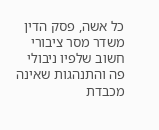כל אשה, פסק הדין משדר מסר ציבורי חשוב שלפיו ניבולי פה והתנהגות שאינה מכבדת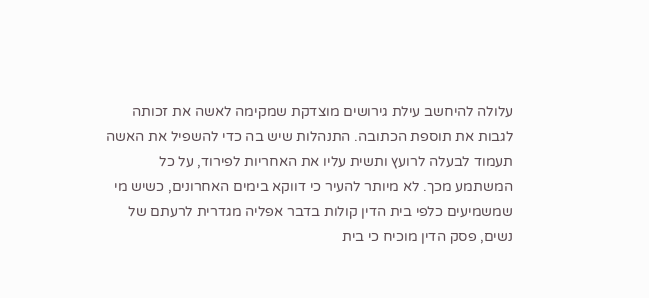עלולה להיחשב עילת גירושים מוצדקת שמקימה לאשה את זכותה לגבות את תוספת הכתובה. התנהלות שיש בה כדי להשפיל את האשה תעמוד לבעלה לרועץ ותשית עליו את האחריות לפירוד, על כל המשתמע מכך. לא מיותר להעיר כי דווקא בימים האחרונים, כשיש מי שמשמיעים כלפי בית הדין קולות בדבר אפליה מגדרית לרעתם של נשים, פסק הדין מוכיח כי בית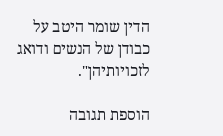הדין שומר היטב על כבודן של הנשים ודואג לזכויותיהן".

הוספת תגובה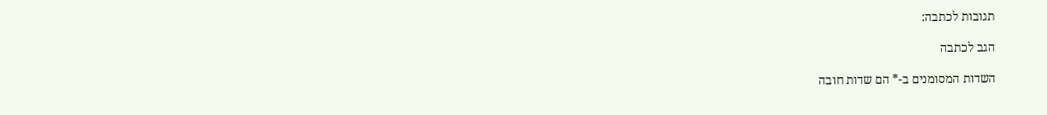תגובות לכתבה:

הגב לכתבה

השדות המסומנים ב-* הם שדות חובה